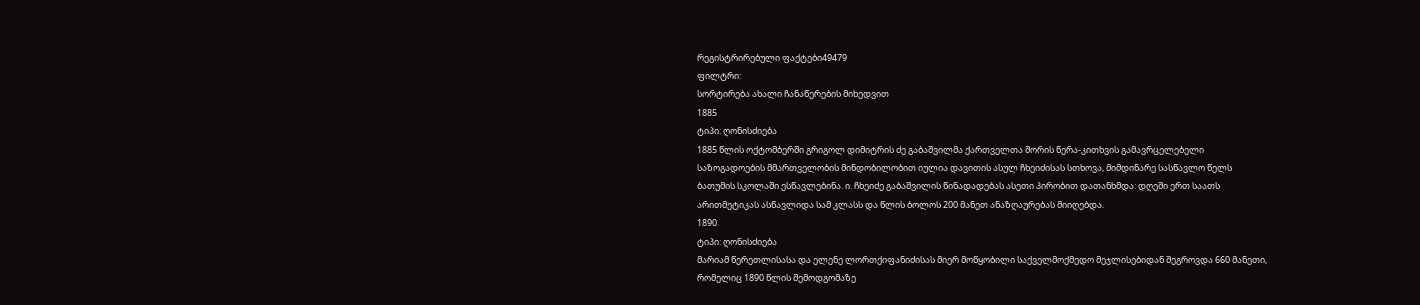რეგისტრირებული ფაქტები49479
ფილტრი:
სორტირება ახალი ჩანაწერების მიხედვით
1885
ტიპი: ღონისძიება
1885 წლის ოქტომბერში გრიგოლ დიმიტრის ძე გაბაშვილმა ქართველთა შორის წერა-კითხვის გამავრცელებელი საზოგადოების მმართველობის მინდობილობით იულია დავითის ასულ ჩხეიძისას სთხოვა, მიმდინარე სასწავლო წელს ბათუმის სკოლაში ესწავლებინა. ი. ჩხეიძე გაბაშვილის წინადადებას ასეთი პირობით დათანხმდა: დღეში ერთ საათს არითმეტიკას ასწავლიდა სამ კლასს და წლის ბოლოს 200 მანეთ ანაზღაურებას მიიღებდა.
1890
ტიპი: ღონისძიება
მარიამ წერეთლისასა და ელენე ლორთქიფანიძისას მიერ მოწყობილი საქველმოქმედო მეჯლისებიდან შეგროვდა 660 მანეთი, რომელიც 1890 წლის შემოდგომაზე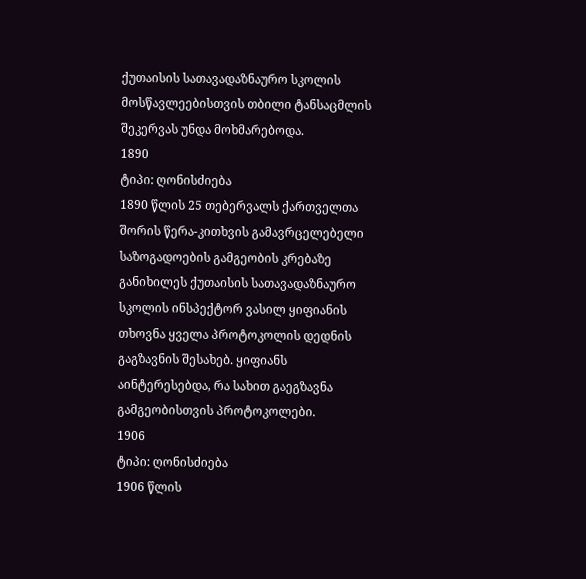ქუთაისის სათავადაზნაურო სკოლის მოსწავლეებისთვის თბილი ტანსაცმლის შეკერვას უნდა მოხმარებოდა.
1890
ტიპი: ღონისძიება
1890 წლის 25 თებერვალს ქართველთა შორის წერა-კითხვის გამავრცელებელი საზოგადოების გამგეობის კრებაზე განიხილეს ქუთაისის სათავადაზნაურო სკოლის ინსპექტორ ვასილ ყიფიანის თხოვნა ყველა პროტოკოლის დედნის გაგზავნის შესახებ. ყიფიანს აინტერესებდა, რა სახით გაეგზავნა გამგეობისთვის პროტოკოლები.
1906
ტიპი: ღონისძიება
1906 წლის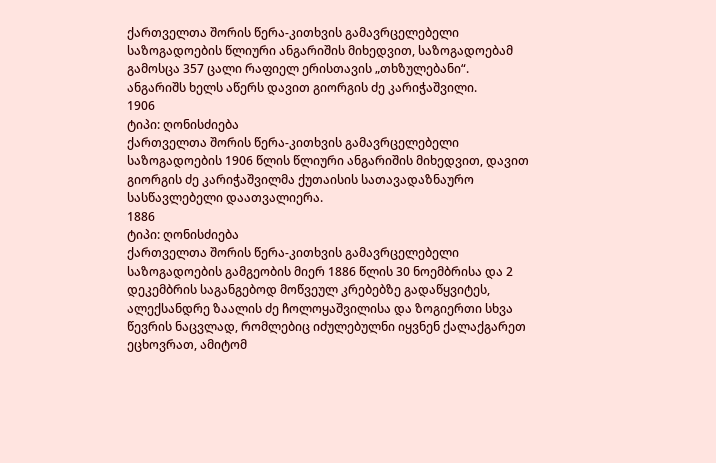ქართველთა შორის წერა-კითხვის გამავრცელებელი საზოგადოების წლიური ანგარიშის მიხედვით, საზოგადოებამ გამოსცა 357 ცალი რაფიელ ერისთავის „თხზულებანი“. ანგარიშს ხელს აწერს დავით გიორგის ძე კარიჭაშვილი.
1906
ტიპი: ღონისძიება
ქართველთა შორის წერა-კითხვის გამავრცელებელი საზოგადოების 1906 წლის წლიური ანგარიშის მიხედვით, დავით გიორგის ძე კარიჭაშვილმა ქუთაისის სათავადაზნაურო სასწავლებელი დაათვალიერა.
1886
ტიპი: ღონისძიება
ქართველთა შორის წერა-კითხვის გამავრცელებელი საზოგადოების გამგეობის მიერ 1886 წლის 30 ნოემბრისა და 2 დეკემბრის საგანგებოდ მოწვეულ კრებებზე გადაწყვიტეს, ალექსანდრე ზაალის ძე ჩოლოყაშვილისა და ზოგიერთი სხვა წევრის ნაცვლად, რომლებიც იძულებულნი იყვნენ ქალაქგარეთ ეცხოვრათ, ამიტომ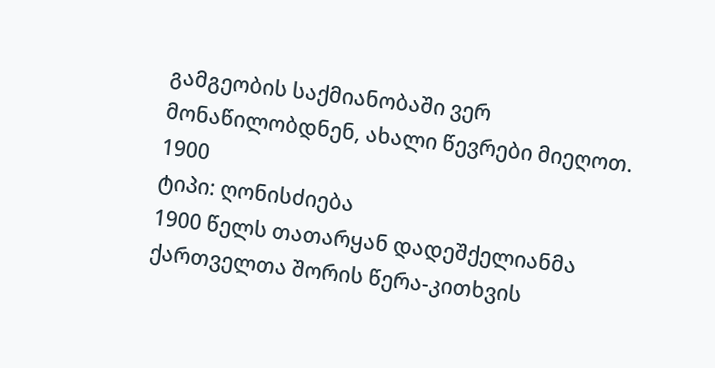გამგეობის საქმიანობაში ვერ მონაწილობდნენ, ახალი წევრები მიეღოთ.
1900
ტიპი: ღონისძიება
1900 წელს თათარყან დადეშქელიანმა ქართველთა შორის წერა-კითხვის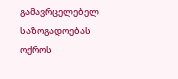გამავრცელებელ საზოგადოებას ოქროს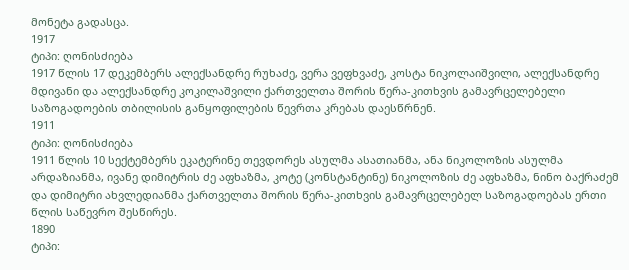მონეტა გადასცა.
1917
ტიპი: ღონისძიება
1917 წლის 17 დეკემბერს ალექსანდრე რუხაძე, ვერა ვეფხვაძე, კოსტა ნიკოლაიშვილი, ალექსანდრე მდივანი და ალექსანდრე კოკილაშვილი ქართველთა შორის წერა-კითხვის გამავრცელებელი საზოგადოების თბილისის განყოფილების წევრთა კრებას დაესწრნენ.
1911
ტიპი: ღონისძიება
1911 წლის 10 სექტემბერს ეკატერინე თევდორეს ასულმა ასათიანმა, ანა ნიკოლოზის ასულმა არდაზიანმა, ივანე დიმიტრის ძე აფხაზმა, კოტე (კონსტანტინე) ნიკოლოზის ძე აფხაზმა, ნინო ბაქრაძემ და დიმიტრი ახვლედიანმა ქართველთა შორის წერა-კითხვის გამავრცელებელ საზოგადოებას ერთი წლის საწევრო შესწირეს.
1890
ტიპი: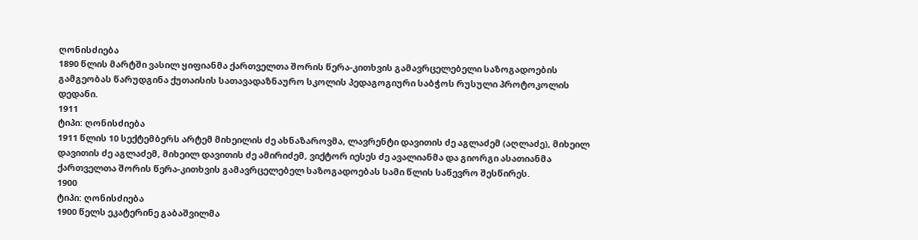ღონისძიება
1890 წლის მარტში ვასილ ყიფიანმა ქართველთა შორის წერა-კითხვის გამავრცელებელი საზოგადოების გამგეობას წარუდგინა ქუთაისის სათავადაზნაურო სკოლის პედაგოგიური საბჭოს რუსული პროტოკოლის დედანი.
1911
ტიპი: ღონისძიება
1911 წლის 10 სექტემბერს არტემ მიხეილის ძე ახნაზაროვმა, ლავრენტი დავითის ძე აგლაძემ (აღლაძე), მიხეილ დავითის ძე აგლაძემ, მიხეილ დავითის ძე ამირიძემ, ვიქტორ იესეს ძე ავალიანმა და გიორგი ასათიანმა ქართველთა შორის წერა-კითხვის გამავრცელებელ საზოგადოებას სამი წლის საწევრო შესწირეს.
1900
ტიპი: ღონისძიება
1900 წელს ეკატერინე გაბაშვილმა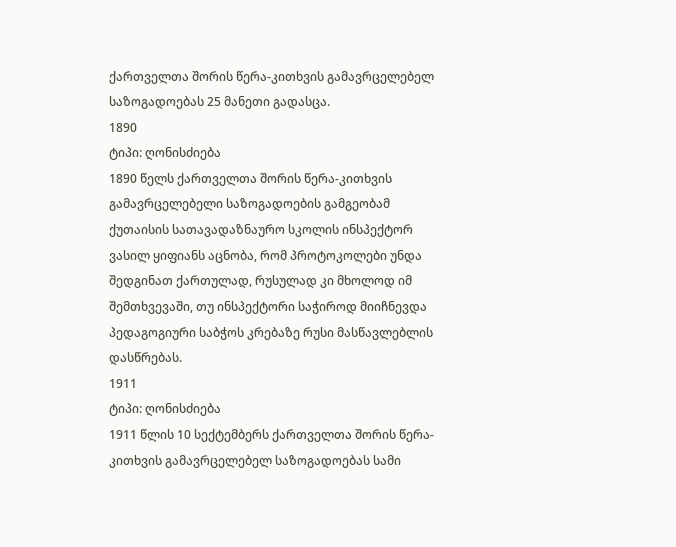ქართველთა შორის წერა-კითხვის გამავრცელებელ საზოგადოებას 25 მანეთი გადასცა.
1890
ტიპი: ღონისძიება
1890 წელს ქართველთა შორის წერა-კითხვის გამავრცელებელი საზოგადოების გამგეობამ ქუთაისის სათავადაზნაურო სკოლის ინსპექტორ ვასილ ყიფიანს აცნობა, რომ პროტოკოლები უნდა შედგინათ ქართულად, რუსულად კი მხოლოდ იმ შემთხვევაში, თუ ინსპექტორი საჭიროდ მიიჩნევდა პედაგოგიური საბჭოს კრებაზე რუსი მასწავლებლის დასწრებას.
1911
ტიპი: ღონისძიება
1911 წლის 10 სექტემბერს ქართველთა შორის წერა-კითხვის გამავრცელებელ საზოგადოებას სამი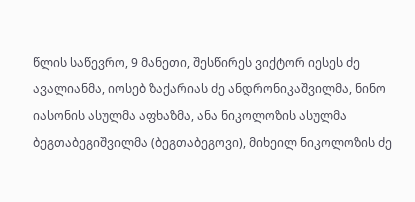წლის საწევრო, 9 მანეთი, შესწირეს ვიქტორ იესეს ძე ავალიანმა, იოსებ ზაქარიას ძე ანდრონიკაშვილმა, ნინო იასონის ასულმა აფხაზმა, ანა ნიკოლოზის ასულმა ბეგთაბეგიშვილმა (ბეგთაბეგოვი), მიხეილ ნიკოლოზის ძე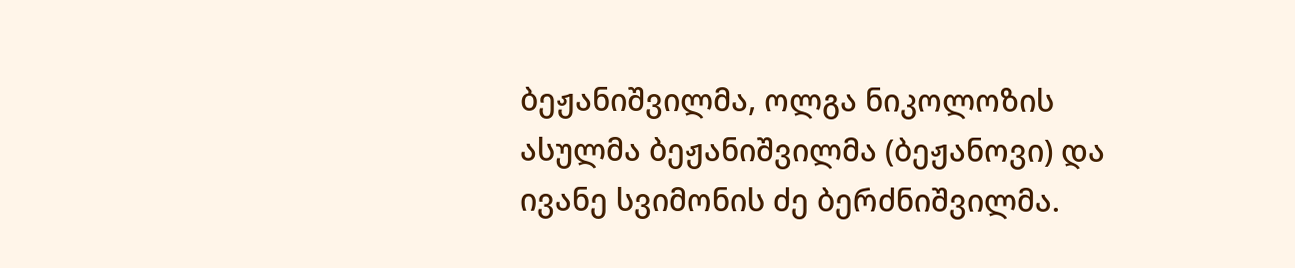ბეჟანიშვილმა, ოლგა ნიკოლოზის ასულმა ბეჟანიშვილმა (ბეჟანოვი) და ივანე სვიმონის ძე ბერძნიშვილმა.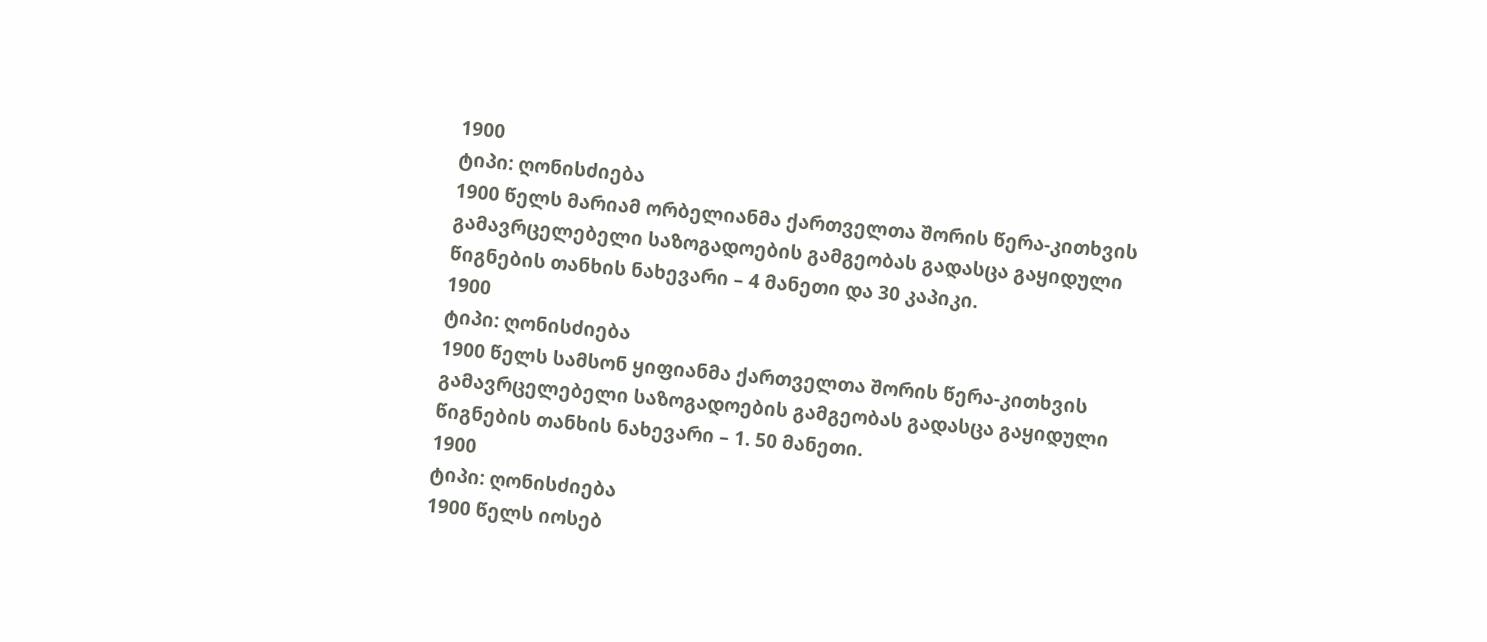1900
ტიპი: ღონისძიება
1900 წელს მარიამ ორბელიანმა ქართველთა შორის წერა-კითხვის გამავრცელებელი საზოგადოების გამგეობას გადასცა გაყიდული წიგნების თანხის ნახევარი – 4 მანეთი და 30 კაპიკი.
1900
ტიპი: ღონისძიება
1900 წელს სამსონ ყიფიანმა ქართველთა შორის წერა-კითხვის გამავრცელებელი საზოგადოების გამგეობას გადასცა გაყიდული წიგნების თანხის ნახევარი – 1. 50 მანეთი.
1900
ტიპი: ღონისძიება
1900 წელს იოსებ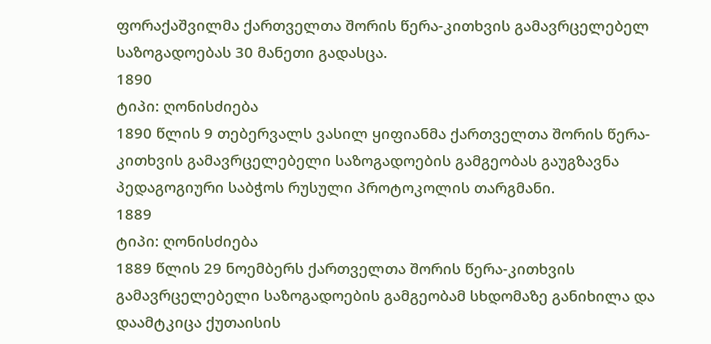ფორაქაშვილმა ქართველთა შორის წერა-კითხვის გამავრცელებელ საზოგადოებას 30 მანეთი გადასცა.
1890
ტიპი: ღონისძიება
1890 წლის 9 თებერვალს ვასილ ყიფიანმა ქართველთა შორის წერა-კითხვის გამავრცელებელი საზოგადოების გამგეობას გაუგზავნა პედაგოგიური საბჭოს რუსული პროტოკოლის თარგმანი.
1889
ტიპი: ღონისძიება
1889 წლის 29 ნოემბერს ქართველთა შორის წერა-კითხვის გამავრცელებელი საზოგადოების გამგეობამ სხდომაზე განიხილა და დაამტკიცა ქუთაისის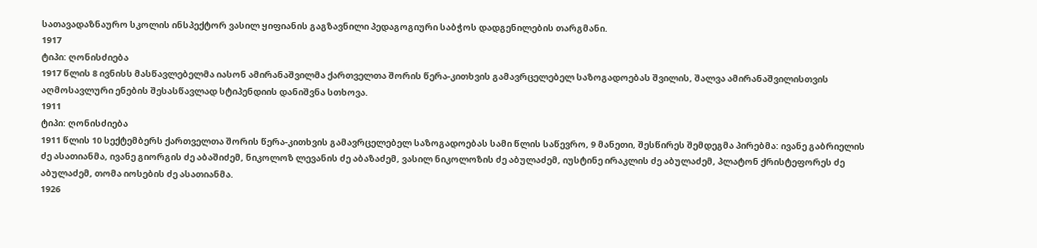სათავადაზნაურო სკოლის ინსპექტორ ვასილ ყიფიანის გაგზავნილი პედაგოგიური საბჭოს დადგენილების თარგმანი.
1917
ტიპი: ღონისძიება
1917 წლის 8 ივნისს მასწავლებელმა იასონ ამირანაშვილმა ქართველთა შორის წერა-კითხვის გამავრცელებელ საზოგადოებას შვილის, შალვა ამირანაშვილისთვის აღმოსავლური ენების შესასწავლად სტიპენდიის დანიშვნა სთხოვა.
1911
ტიპი: ღონისძიება
1911 წლის 10 სექტემბერს ქართველთა შორის წერა-კითხვის გამავრცელებელ საზოგადოებას სამი წლის საწევრო, 9 მანეთი, შესწირეს შემდეგმა პირებმა: ივანე გაბრიელის ძე ასათიანმა, ივანე გიორგის ძე აბაშიძემ, ნიკოლოზ ლევანის ძე აბაზაძემ, ვასილ ნიკოლოზის ძე აბულაძემ, იუსტინე ირაკლის ძე აბულაძემ, პლატონ ქრისტეფორეს ძე აბულაძემ, თომა იოსების ძე ასათიანმა.
1926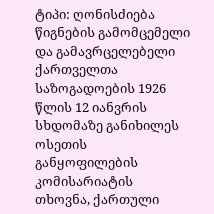ტიპი: ღონისძიება
წიგნების გამომცემელი და გამავრცელებელი ქართველთა საზოგადოების 1926 წლის 12 იანვრის სხდომაზე განიხილეს ოსეთის განყოფილების კომისარიატის თხოვნა, ქართული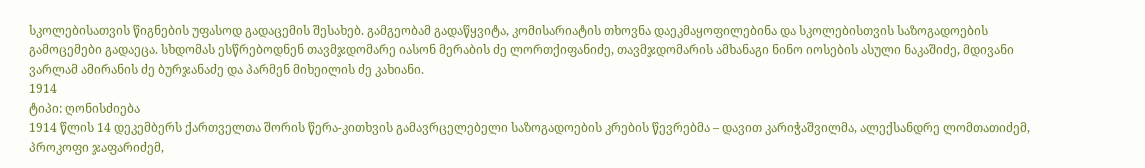სკოლებისათვის წიგნების უფასოდ გადაცემის შესახებ. გამგეობამ გადაწყვიტა, კომისარიატის თხოვნა დაეკმაყოფილებინა და სკოლებისთვის საზოგადოების გამოცემები გადაეცა. სხდომას ესწრებოდნენ თავმჯდომარე იასონ მერაბის ძე ლორთქიფანიძე, თავმჯდომარის ამხანაგი ნინო იოსების ასული ნაკაშიძე, მდივანი ვარლამ ამირანის ძე ბურჯანაძე და პარმენ მიხეილის ძე კახიანი.
1914
ტიპი: ღონისძიება
1914 წლის 14 დეკემბერს ქართველთა შორის წერა-კითხვის გამავრცელებელი საზოგადოების კრების წევრებმა – დავით კარიჭაშვილმა, ალექსანდრე ლომთათიძემ, პროკოფი ჯაფარიძემ,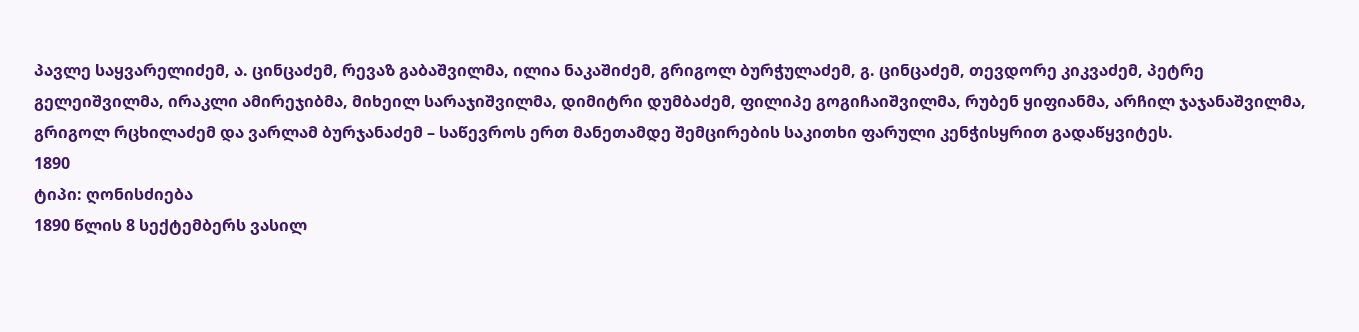პავლე საყვარელიძემ, ა. ცინცაძემ, რევაზ გაბაშვილმა, ილია ნაკაშიძემ, გრიგოლ ბურჭულაძემ, გ. ცინცაძემ, თევდორე კიკვაძემ, პეტრე გელეიშვილმა, ირაკლი ამირეჯიბმა, მიხეილ სარაჯიშვილმა, დიმიტრი დუმბაძემ, ფილიპე გოგიჩაიშვილმა, რუბენ ყიფიანმა, არჩილ ჯაჯანაშვილმა, გრიგოლ რცხილაძემ და ვარლამ ბურჯანაძემ – საწევროს ერთ მანეთამდე შემცირების საკითხი ფარული კენჭისყრით გადაწყვიტეს.
1890
ტიპი: ღონისძიება
1890 წლის 8 სექტემბერს ვასილ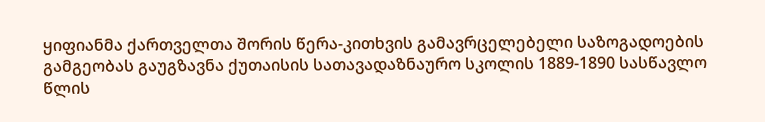ყიფიანმა ქართველთა შორის წერა-კითხვის გამავრცელებელი საზოგადოების გამგეობას გაუგზავნა ქუთაისის სათავადაზნაურო სკოლის 1889-1890 სასწავლო წლის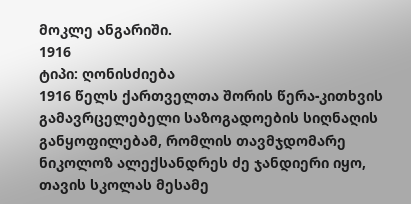მოკლე ანგარიში.
1916
ტიპი: ღონისძიება
1916 წელს ქართველთა შორის წერა-კითხვის გამავრცელებელი საზოგადოების სიღნაღის განყოფილებამ, რომლის თავმჯდომარე ნიკოლოზ ალექსანდრეს ძე ჯანდიერი იყო, თავის სკოლას მესამე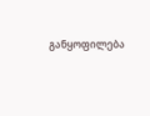განყოფილება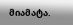მიამატა.